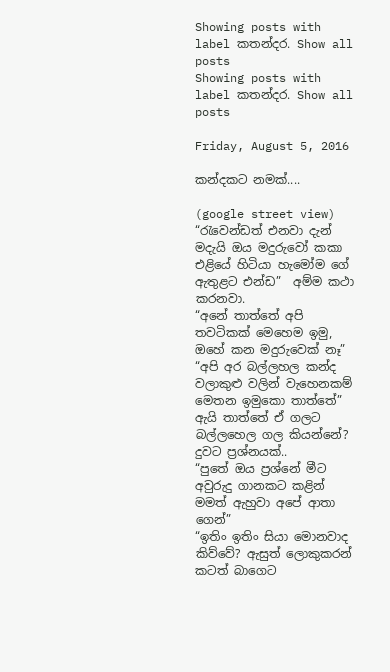Showing posts with label කතන්දර. Show all posts
Showing posts with label කතන්දර. Show all posts

Friday, August 5, 2016

කන්දකට නමක්....

(google street view)
“රැවෙන්ඩත් එනවා දැන් මදැයි ඔය මදුරුවෝ කකා එළියේ හිටියා හැමෝම ගේ ඇතුළට එන්ඩ”  අම්ම කථා කරනවා.
“අනේ තාත්තේ අපි තවටිකක් මෙහෙම ඉමු, ඔහේ කන මදුරුවෙක් නෑ”
“අපි අර බල්ලහල කන්ද වලාකුළු වලින් වැහෙනකම් මෙතන ඉමුකො තාත්තේ”
ඇයි තාත්තේ ඒ ගලට බල්ලහෙල ගල කියන්නේ? දුවට ප්‍රශ්නයක්..
“පුතේ ඔය ප්‍රශ්නේ මීට අවුරුදු ගානකට කළින් මමත් ඇහුවා අපේ ආතා ගෙන්”
“ඉතිං ඉතිං සියා මොනවාද කිව්වේ? ඇසුත් ලොකුකරන් කටත් බාගෙට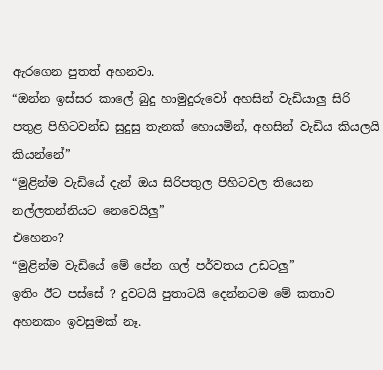ඇරගෙන පුතත් අහනවා.
“ඔන්න ඉස්සර කාලේ බුදු හාමුදුරුවෝ අහසින් වැඩියාලු සිරි පතුළ පිහිටවන්ඩ සුදුසු තැනක් හොයමින්, අහසින් වැඩිය කියලයි කියන්නේ”
“මුළින්ම වැඩියේ දැන් ඔය සිරිපතුල පිහිටවල තියෙන නල්ලතන්නියට නෙවෙයිලු”
එහෙනං?
“මුළින්ම වැඩියේ මේ පේන ගල් පර්වතය උඩටලු”
ඉතිං ඊට පස්සේ ? දුවටයි පුතාටයි දෙන්නටම මේ කතාව අහනකං ඉවසුමක් නෑ.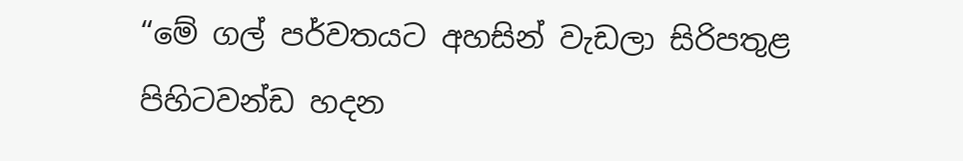“මේ ගල් පර්වතයට අහසින් වැඩලා සිරිපතුළ පිහිටවන්ඩ හදන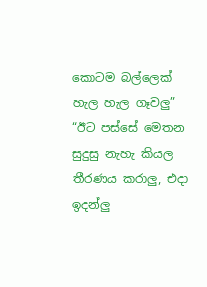කොටම බල්ලෙක් හැල හැල ගෑවලු”
“ඊට පස්සේ මෙතන සුදුසු නැහැ කියල තීරණය කරාලු, එදා ඉදන්ලු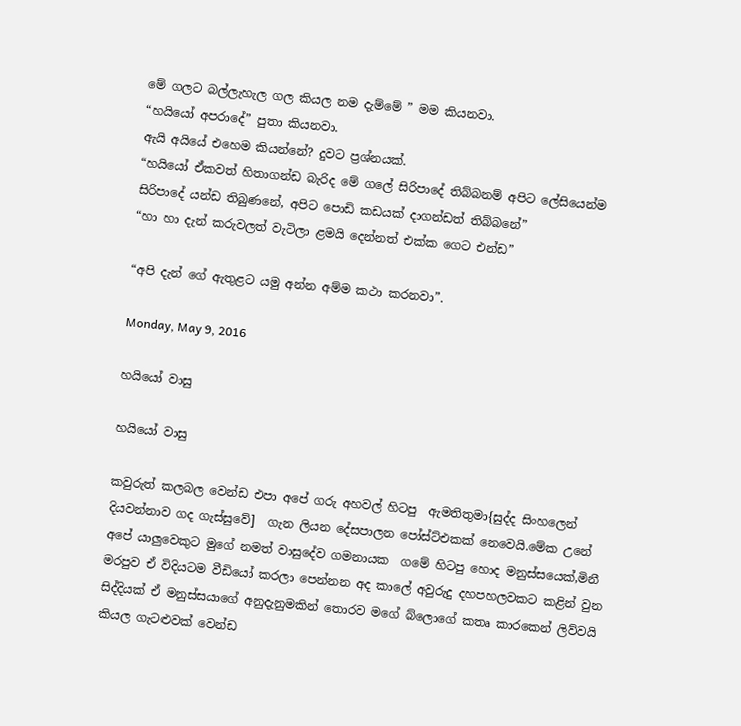මේ ගලට බල්ලැහැල ගල කියල නම දැම්මේ ” මම කියනවා.
“හයියෝ අපරාදේ” පුතා කියනවා.
ඇයි අයියේ එහෙම කියන්නේ? දුවට ප්‍රශ්නයක්.
“හයියෝ ඒකවත් හිතාගන්ඩ බැරිද මේ ගලේ සිරිපාදේ තිබ්බනම් අපිට ලේසියෙන්ම සිරිපාදේ යන්ඩ තිබුණනේ, අපිට පොඩි කඩයක් දාගන්ඩත් තිබ්බනේ”
“හා හා දැන් කරුවලත් වැටිලා ළමයි දෙන්නත් එක්ක ගෙට එන්ඩ”

“අපි දැන් ගේ ඇතුළට යමු අන්න අම්ම කථා කරනවා”.

Monday, May 9, 2016

හයියෝ වාසු

හයියෝ වාසු

කවුරුත් කලබල වෙන්ඩ එපා අපේ ගරු අහවල් හිටපු  ඇමතිතුමා{සුද්ද සිංහලෙන් දියවන්නාව ගද ගැස්සුවේ]  ගැන ලියන දේසපාලන පෝස්ට්එකක් නෙවෙයි.මේක උනේ අපේ යාලුවෙකුට මුගේ නමත් වාසුදේව ගමනායක  ගමේ හිටපු හොද මනුස්සයෙක්,මිනී මරපුව ඒ විදියටම වීඩියෝ කරලා පෙන්නන අද කාලේ අවුරුදු දහපහලවකට කළින් වුන සිද්දියක් ඒ මනුස්සයාගේ අනුදැනුමකින් තොරව මගේ බ්ලොගේ කතෘ කාරකෙන් ලිව්වයි කියල ගැටළුවක් වෙන්ඩ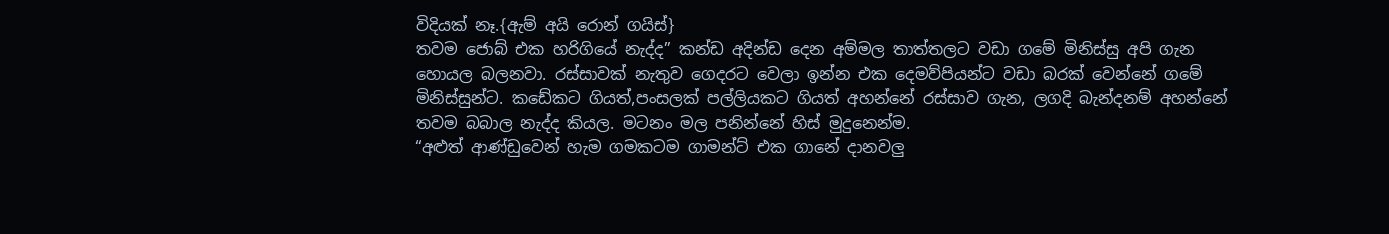විදියක් නෑ.{ඇම් අයි රොන් ගයිස්}
තවම ජොබ් එක හරිගියේ නැද්ද” කන්ඩ අදින්ඩ දෙන අම්මල තාත්තලට වඩා ගමේ මිනිස්සු අපි ගැන හොයල බලනවා. රස්සාවක් නැතුව ගෙදරට වෙලා ඉන්න එක දෙමව්පියන්ට වඩා බරක් වෙන්නේ ගමේ මිනිස්සුන්ට. කඩේකට ගියත්,පංසලක් පල්ලියකට ගියත් අහන්නේ රස්සාව ගැන, ලගදි බැන්දනම් අහන්නේ තවම බබාල නැද්ද කියල. මටනං මල පනින්නේ හිස් මුදුනෙන්ම.
“අළුත් ආණ්ඩුවෙන් හැම ගමකටම ගාමන්ට් එක ගානේ දානවලු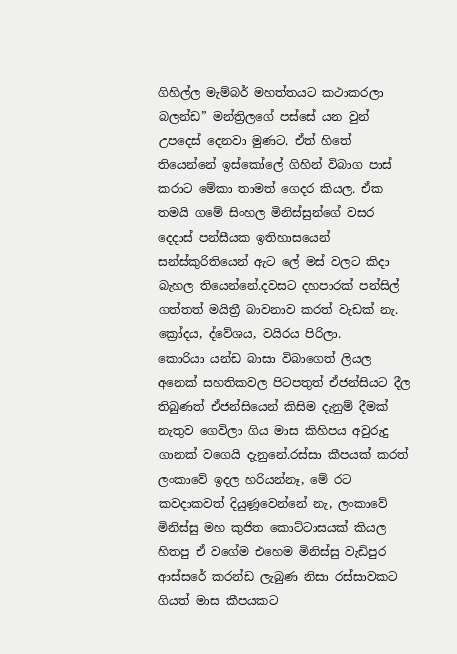ගිහිල්ල මැම්බර් මහත්තයට කථාකරලා බලන්ඩ” මන්ත්‍රිලගේ පස්සේ යන වුන් උපදෙස් දෙනවා මුණට. ඒත් හිතේ තියෙන්නේ ඉස්කෝලේ ගිහින් විබාග පාස් කරාට මේකා තාමත් ගෙදර කියල. ඒක තමයි ගමේ සිංහල මිනිස්සුන්ගේ වසර දෙදාස් පන්සීයක ඉතිහාසයෙන් සන්ස්කුරිතියෙන් ඇට ලේ මස් වලට කිදා බැහල තියෙන්නේ.දවසට දහපාරක් පන්සිල් ගත්තත් මයිත්‍රී බාවනාව කරත් වැඩක් නැ. ක්‍රෝදය, ද්වේශය, වයිරය පිරිලා.
කොරියා යන්ඩ බාසා විබාගෙත් ලියල අනෙක් සහතිකවල පිටපතුත් ඒජන්සියට දීල තිබුණත් ඒජන්සියෙන් කිසිම දැනුම් දීමක් නැතුව ගෙවිලා ගිය මාස කිහිපය අවුරුදු ගානක් වගෙයි දැනුනේ.රස්සා කීපයක් කරත් ලංකාවේ ඉදල හරියන්නෑ, මේ රට කවදාකවත් දියුණූවෙන්නේ නැ, ලංකාවේ මිනිස්සු මහ කුජිත කොට්ටාසයක් කියල හිතපු ඒ වගේම එහෙම මිනිස්සු වැඩිපුර ආස්සරේ කරන්ඩ ලැබුණ නිසා රස්සාවකට ගියත් මාස කීපයකට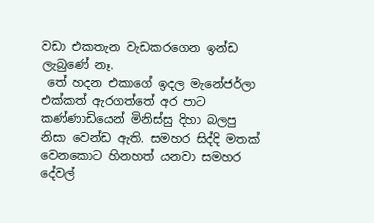වඩා එකතැන වැඩකරගෙන ඉන්ඩ ලැබුණේ නෑ.
 තේ හදන එකාගේ ඉදල මැනේජර්ලා එක්කත් ඇරගත්තේ අර පාට කණ්ණාඩියෙන් මිනිස්සු දිහා බලපු නිසා වෙන්ඩ ඇති. සමහර සිද්දි මතක් වෙනකොට හිනහත් යනවා සමහර දේවල්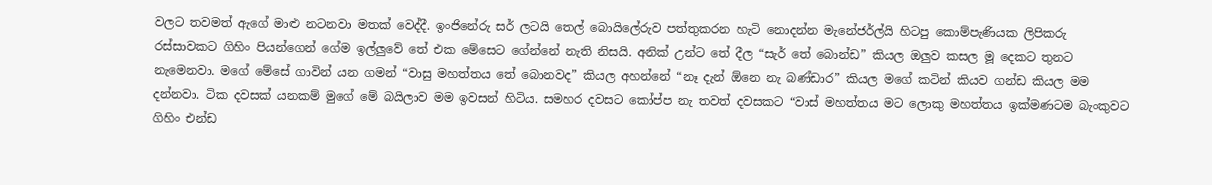වලට තවමත් ඇගේ මාළු නටනවා මතක් වෙද්දී. ඉංජිනේරු සර් ලටයි තෙල් බොයිලේරුව පත්තුකරන හැටි නොදන්න මැනේජර්ල්යි හිටපු කොම්පැණියක ලිපිකරු රස්සාවකට ගිහිං පියන්ගෙන් ගේම ඉල්ලුවේ තේ එක මේසෙට ගේන්නේ නැති නිසයි. අනික් උන්ට තේ දීල “සැර් තේ බොන්ඩ” කියල ඔලුව කසල මූ දෙකට තුනට නැමෙනවා. මගේ මේසේ ගාවින් යන ගමන් “වාසු මහත්තය තේ බොනවද” කියල අහන්නේ “නෑ දැන් ඕනෙ නැ බණ්ඩාර” කියල මගේ කටින් කියව ගන්ඩ කියල මම දන්නවා. ටික දවසක් යනකම් මුගේ මේ බයිලාව මම ඉවසන් හිටිය. සමහර දවසට කෝප්ප නැ තවත් දවසකට “වාස් මහත්තය මට ලොකු මහත්තය ඉක්මණටම බැංකුවට ගිහිං එන්ඩ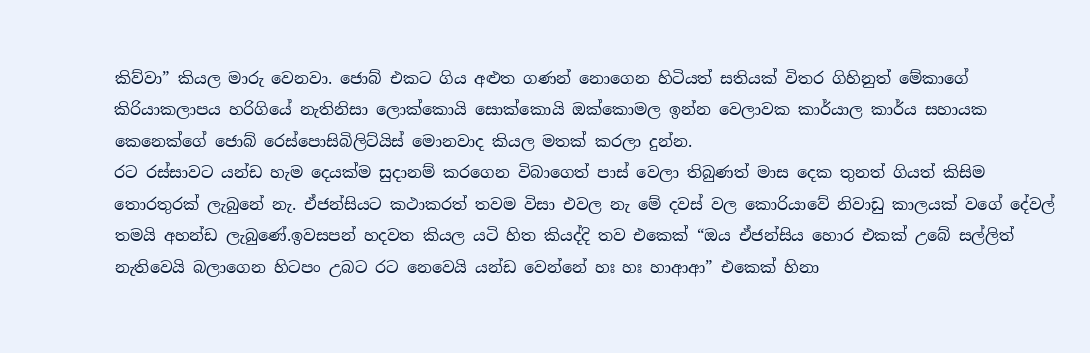කිව්වා” කියල මාරු වෙනවා. ජොබ් එකට ගිය අළුත ගණන් නොගෙන හිටියත් සතියක් විතර ගිහිනුත් මේකාගේ කිරියාකලාපය හරිගියේ නැතිනිසා ලොක්කොයි සොක්කොයි ඔක්කොමල ඉන්න වෙලාවක කාර්යාල කාර්ය සහායක කෙනෙක්ගේ ජොබ් රෙස්පොසිබිලිට්යිස් මොනවාද කියල මතක් කරලා දුන්න.
රට රස්සාවට යන්ඩ හැම දෙයක්ම සුදානම් කරගෙන විබාගෙත් පාස් වෙලා තිබුණත් මාස දෙක තුනත් ගියත් කිසිම තොරතුරක් ලැබුනේ නැ. ඒජන්සියට කථාකරත් තවම විසා එවල නැ මේ දවස් වල කොරියාවේ නිවාඩු කාලයක් වගේ දේවල් තමයි අහන්ඩ ලැබුණේ.ඉවසපන් හදවත කියල යටි හිත කියද්දි තව එකෙක් “ඔය ඒජන්සිය හොර එකක් උබේ සල්ලිත් නැතිවෙයි බලාගෙන හිටපං උබට රට නෙවෙයි යන්ඩ වෙන්නේ හඃ හඃ හාආආ” එකෙක් හිනා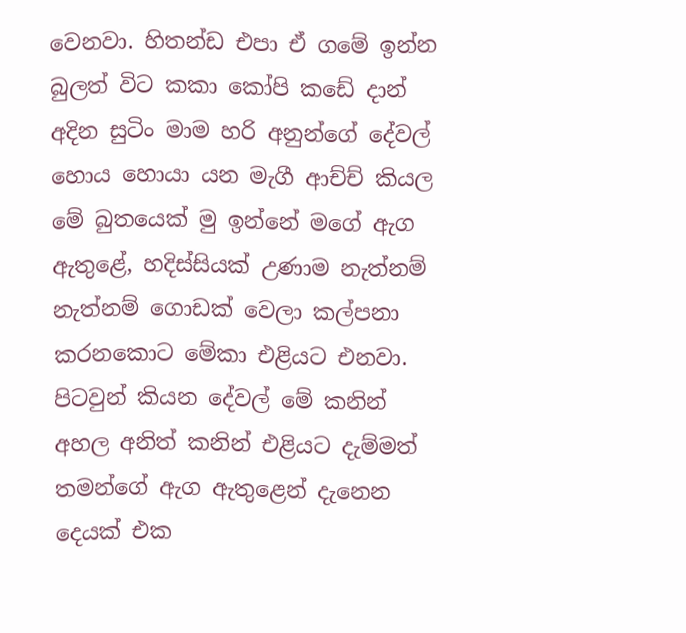වෙනවා. හිතන්ඩ එපා ඒ ගමේ ඉන්න බුලත් විට කකා කෝපි කඩේ දාන් අදින සුටිං මාම හරි අනුන්ගේ දේවල් හොය හොයා යන මැගී ආච්ච් කියල මේ බුතයෙක් මු ඉන්නේ මගේ ඇග ඇතුළේ, හදිස්සියක් උණාම නැත්නම් නැත්නම් ගොඩක් වෙලා කල්පනා කරනකොට මේකා එළියට එනවා. පිටවුන් කියන දේවල් මේ කනින් අහල අනිත් කනින් එළියට දැම්මත් තමන්ගේ ඇග ඇතුළෙන් දැනෙන දෙයක් එක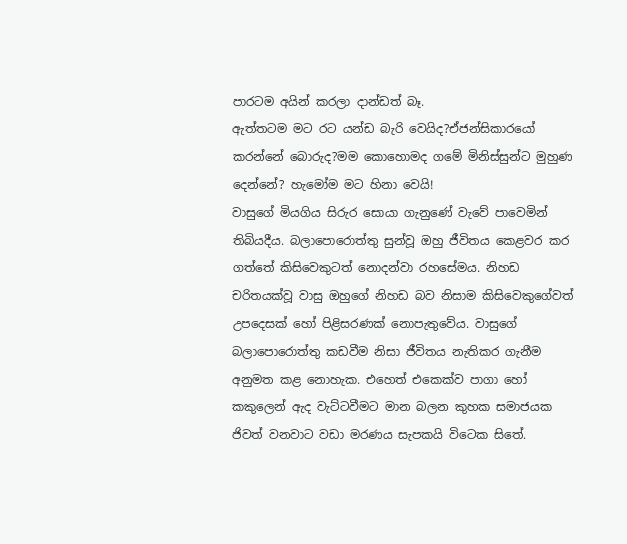පාරටම අයින් කරලා දාන්ඩත් බෑ.
ඇත්තටම මට රට යන්ඩ බැරි වෙයිද?ඒජන්සිකාරයෝ කරන්නේ බොරුද?මම කොහොමද ගමේ මිනිස්සුන්ට මුහුණ දෙන්නේ? හැමෝම මට හිනා වෙයි!
වාසුගේ මියගිය සිරුර සොයා ගැනුණේ වැවේ පාවෙමින් තිබියදීය. බලාපොරොත්තු සුන්වූ ඔහු ජීවිතය කෙළවර කර ගත්තේ කිසිවෙකුටත් නොදන්වා රහසේමය. නිහඩ චරිතයක්වූ වාසු ඔහුගේ නිහඩ බව නිසාම කිසිවෙකුගේවත් උපදෙසක් හෝ පිළිසරණක් නොපැතුවේය. වාසුගේ බලාපොරොත්තු කඩවීම නිසා ජීවිතය නැතිකර ගැනීම අනුමත කළ නොහැක. එහෙත් එකෙක්ව පාගා හෝ කකුලෙන් ඇද වැට්ටවීමට මාන බලන කුහක සමාජයක ජිවත් වනවාට වඩා මරණය සැපකයි විටෙක සිතේ.